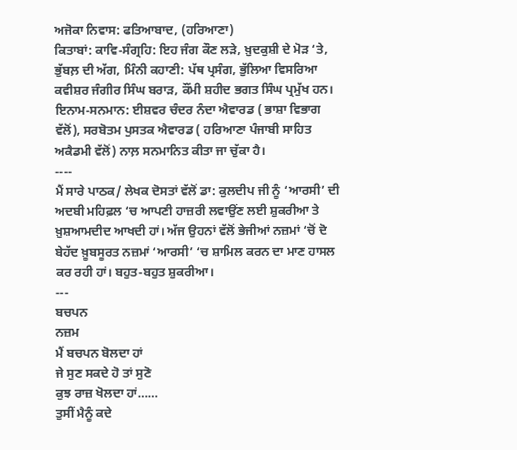ਅਜੋਕਾ ਨਿਵਾਸ: ਫਤਿਆਬਾਦ, (ਹਰਿਆਣਾ)
ਕਿਤਾਬਾਂ: ਕਾਵਿ-ਸੰਗ੍ਰਹਿ: ਇਹ ਜੰਗ ਕੌਣ ਲੜੇ, ਖ਼ੁਦਕੁਸ਼ੀ ਦੇ ਮੋੜ ‘ਤੇ, ਭੁੱਬਲ਼ ਦੀ ਅੱਗ, ਮਿੰਨੀ ਕਹਾਣੀ: ਪੱਥ ਪ੍ਰਸੰਗ, ਭੁੱਲਿਆ ਵਿਸਰਿਆ ਕਵੀਸ਼ਰ ਜੰਗੀਰ ਸਿੰਘ ਬਰਾੜ, ਕੌਂਮੀ ਸ਼ਹੀਦ ਭਗਤ ਸਿੰਘ ਪ੍ਰਮੁੱਖ ਹਨ।
ਇਨਾਮ-ਸਨਮਾਨ: ਈਸ਼ਵਰ ਚੰਦਰ ਨੰਦਾ ਐਵਾਰਡ ( ਭਾਸ਼ਾ ਵਿਭਾਗ ਵੱਲੋਂ), ਸਰਬੋਤਮ ਪੁਸਤਕ ਐਵਾਰਡ ( ਹਰਿਆਣਾ ਪੰਜਾਬੀ ਸਾਹਿਤ ਅਕੈਡਮੀ ਵੱਲੋਂ) ਨਾਲ਼ ਸਨਮਾਨਿਤ ਕੀਤਾ ਜਾ ਚੁੱਕਾ ਹੈ।
----
ਮੈਂ ਸਾਰੇ ਪਾਠਕ/ ਲੇਖਕ ਦੋਸਤਾਂ ਵੱਲੋਂ ਡਾ: ਕੁਲਦੀਪ ਜੀ ਨੂੰ ‘ਆਰਸੀ’ ਦੀ ਅਦਬੀ ਮਹਿਫ਼ਲ ‘ਚ ਆਪਣੀ ਹਾਜ਼ਰੀ ਲਵਾਉਂਣ ਲਈ ਸ਼ੁਕਰੀਆ ਤੇ ਖ਼ੁਸ਼ਆਮਦੀਦ ਆਖਦੀ ਹਾਂ। ਅੱਜ ਉਹਨਾਂ ਵੱਲੋਂ ਭੇਜੀਆਂ ਨਜ਼ਮਾਂ ‘ਚੋਂ ਦੋ ਬੇਹੱਦ ਖ਼ੂਬਸੂਰਤ ਨਜ਼ਮਾਂ ‘ਆਰਸੀ’ ‘ਚ ਸ਼ਾਮਿਲ ਕਰਨ ਦਾ ਮਾਣ ਹਾਸਲ ਕਰ ਰਹੀ ਹਾਂ। ਬਹੁਤ-ਬਹੁਤ ਸ਼ੁਕਰੀਆ।
---
ਬਚਪਨ
ਨਜ਼ਮ
ਮੈਂ ਬਚਪਨ ਬੋਲਦਾ ਹਾਂ
ਜੇ ਸੁਣ ਸਕਦੇ ਹੋ ਤਾਂ ਸੁਣੋ
ਕੁਝ ਰਾਜ਼ ਖੋਲਦਾ ਹਾਂ……
ਤੁਸੀਂ ਮੈਨੂੰ ਕਦੇ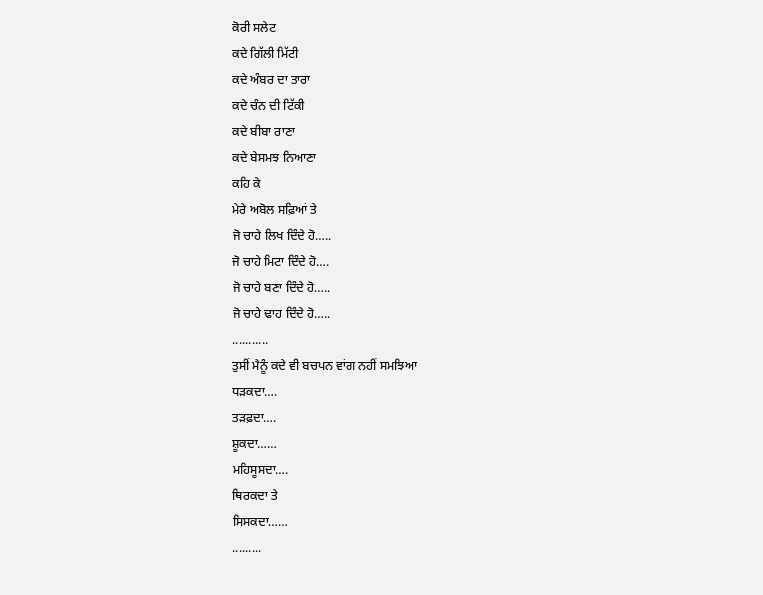ਕੋਰੀ ਸਲੇਟ
ਕਦੇ ਗਿੱਲੀ ਮਿੱਟੀ
ਕਦੇ ਅੰਬਰ ਦਾ ਤਾਰਾ
ਕਦੇ ਚੰਨ ਦੀ ਟਿੱਕੀ
ਕਦੇ ਬੀਬਾ ਰਾਣਾ
ਕਦੇ ਬੇਸਮਝ ਨਿਆਣਾ
ਕਹਿ ਕੇ
ਮੇਰੇ ਅਬੋਲ ਸਫ਼ਿਆਂ ਤੇ
ਜੋ ਚਾਹੇ ਲਿਖ ਦਿੰਦੇ ਹੋ…..
ਜੋ ਚਾਹੇ ਮਿਟਾ ਦਿੰਦੇ ਹੋ….
ਜੋ ਚਾਹੇ ਬਣਾ ਦਿੰਦੇ ਹੋ…..
ਜੋ ਚਾਹੇ ਢਾਹ ਦਿੰਦੇ ਹੋ…..
...........
ਤੁਸੀਂ ਮੈਨੂੰ ਕਦੇ ਵੀ ਬਚਪਨ ਵਾਂਗ ਨਹੀਂ ਸਮਝਿਆ
ਧੜਕਦਾ….
ਤੜਫ਼ਦਾ….
ਸ਼ੂਕਦਾ……
ਮਹਿਸੂਸਦਾ….
ਥਿਰਕਦਾ ਤੇ
ਸਿਸਕਦਾ……
.........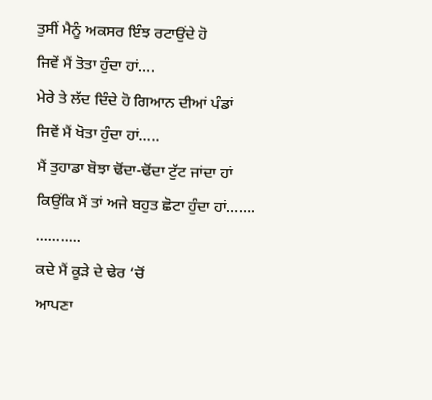ਤੁਸੀਂ ਮੈਨੂੰ ਅਕਸਰ ਇੰਝ ਰਟਾਉਂਦੇ ਹੋ
ਜਿਵੇਂ ਮੈਂ ਤੋਤਾ ਹੁੰਦਾ ਹਾਂ….
ਮੇਰੇ ਤੇ ਲੱਦ ਦਿੰਦੇ ਹੋ ਗਿਆਨ ਦੀਆਂ ਪੰਡਾਂ
ਜਿਵੇਂ ਮੈਂ ਖੋਤਾ ਹੁੰਦਾ ਹਾਂ…..
ਮੈਂ ਤੁਹਾਡਾ ਬੋਝਾ ਢੋਂਦਾ-ਢੋਂਦਾ ਟੁੱਟ ਜਾਂਦਾ ਹਾਂ
ਕਿਉਂਕਿ ਮੈਂ ਤਾਂ ਅਜੇ ਬਹੁਤ ਛੋਟਾ ਹੁੰਦਾ ਹਾਂ…….
...........
ਕਦੇ ਮੈਂ ਕੂੜੇ ਦੇ ਢੇਰ ‘ਚੋਂ
ਆਪਣਾ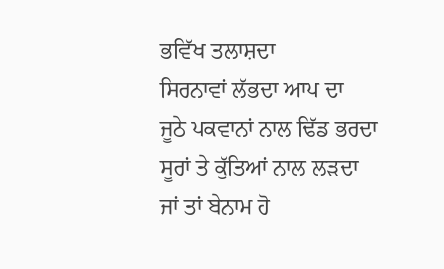ਭਵਿੱਖ ਤਲਾਸ਼ਦਾ
ਸਿਰਨਾਵਾਂ ਲੱਭਦਾ ਆਪ ਦਾ
ਜੂਠੇ ਪਕਵਾਨਾਂ ਨਾਲ ਢਿੱਡ ਭਰਦਾ
ਸੂਰਾਂ ਤੇ ਕੁੱਤਿਆਂ ਨਾਲ ਲੜਦਾ
ਜਾਂ ਤਾਂ ਬੇਨਾਮ ਹੋ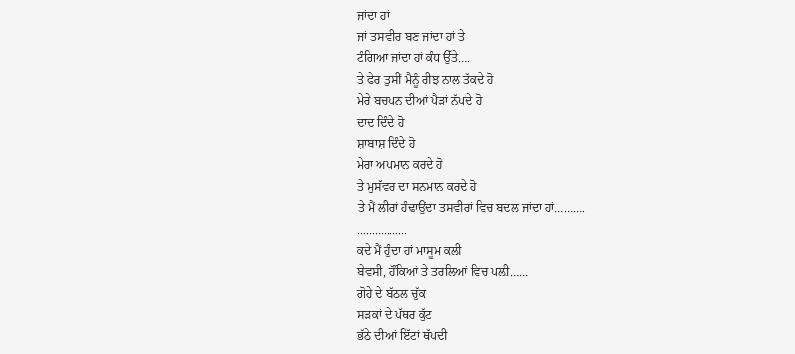ਜਾਂਦਾ ਹਾਂ
ਜਾਂ ਤਸਵੀਰ ਬਣ ਜਾਂਦਾ ਹਾਂ ਤੇ
ਟੰਗਿਆ ਜਾਂਦਾ ਹਾਂ ਕੰਧ ਉੱਤੇ….
ਤੇ ਫੇਰ ਤੁਸੀਂ ਮੈਨੂੰ ਰੀਝ ਨਾਲ ਤੱਕਦੇ ਹੋ
ਮੇਰੇ ਬਚਪਨ ਦੀਆਂ ਪੈੜਾਂ ਨੱਪਦੇ ਹੋ
ਦਾਦ ਦਿੰਦੇ ਹੋ
ਸ਼ਾਬਾਸ਼ ਦਿੰਦੇ ਹੋ
ਮੇਰਾ ਅਪਮਾਨ ਕਰਦੇ ਹੋ
ਤੇ ਮੁਸੱਵਰ ਦਾ ਸਨਮਾਨ ਕਰਦੇ ਹੋ
ਤੇ ਮੈਂ ਲੀਰਾਂ ਹੰਢਾਉਂਦਾ ਤਸਵੀਰਾਂ ਵਿਚ ਬਦਲ ਜਾਂਦਾ ਹਾਂ……….
.................
ਕਦੇ ਮੈਂ ਹੁੰਦਾ ਹਾਂ ਮਾਸੂਮ ਕਲੀ
ਬੇਵਸੀ, ਹੌਂਕਿਆਂ ਤੇ ਤਰਲਿਆਂ ਵਿਚ ਪਲ਼ੀ……
ਗੋਹੇ ਦੇ ਬੱਠਲ ਚੁੱਕ
ਸੜਕਾਂ ਦੇ ਪੱਥਰ ਕੁੱਟ
ਭੱਠੇ ਦੀਆਂ ਇੱਟਾਂ ਥੱਪਦੀ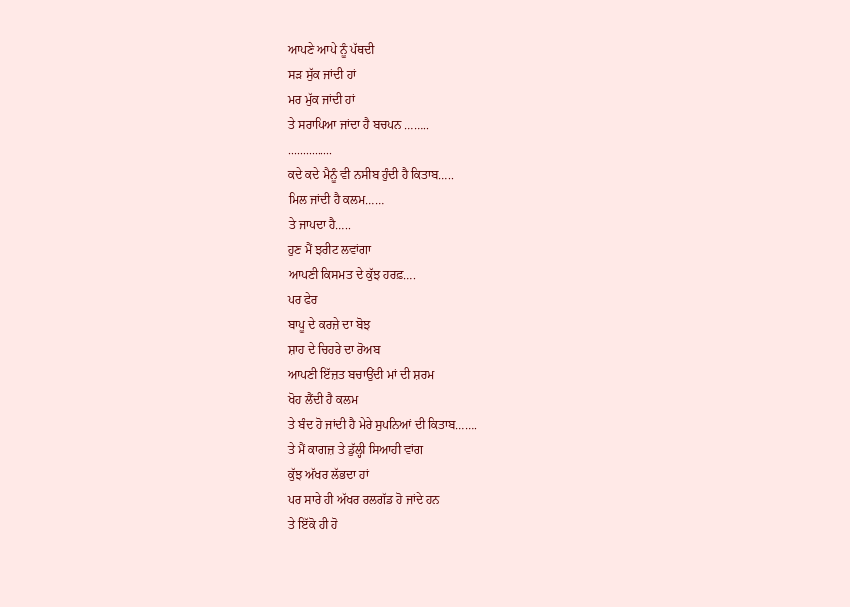ਆਪਣੇ ਆਪੇ ਨੂੰ ਪੱਥਦੀ
ਸੜ ਸੁੱਕ ਜਾਂਦੀ ਹਾਂ
ਮਰ ਮੁੱਕ ਜਾਂਦੀ ਹਾਂ
ਤੇ ਸਰਾਪਿਆ ਜਾਂਦਾ ਹੈ ਬਚਪਨ ……..
...............
ਕਦੇ ਕਦੇ ਮੈਨੂੰ ਵੀ ਨਸੀਬ ਹੁੰਦੀ ਹੈ ਕਿਤਾਬ…..
ਮਿਲ ਜਾਂਦੀ ਹੈ ਕਲਮ……
ਤੇ ਜਾਪਦਾ ਹੈ…..
ਹੁਣ ਮੈਂ ਝਰੀਟ ਲਵਾਂਗਾ
ਆਪਣੀ ਕਿਸਮਤ ਦੇ ਕੁੱਝ ਹਰਫ਼….
ਪਰ ਫੇਰ
ਬਾਪੂ ਦੇ ਕਰਜ਼ੇ ਦਾ ਬੋਝ
ਸ਼ਾਹ ਦੇ ਚਿਹਰੇ ਦਾ ਰੋਅਬ
ਆਪਣੀ ਇੱਜ਼ਤ ਬਚਾਉਂਦੀ ਮਾਂ ਦੀ ਸ਼ਰਮ
ਖੋਹ ਲੈਂਦੀ ਹੈ ਕਲਮ
ਤੇ ਬੰਦ ਹੋ ਜਾਂਦੀ ਹੈ ਮੇਰੇ ਸੁਪਨਿਆਂ ਦੀ ਕਿਤਾਬ…….
ਤੇ ਮੈਂ ਕਾਗਜ਼ ਤੇ ਡੁੱਲ੍ਹੀ ਸਿਆਹੀ ਵਾਂਗ
ਕੁੱਝ ਅੱਖਰ ਲੱਭਦਾ ਹਾਂ
ਪਰ ਸਾਰੇ ਹੀ ਅੱਖਰ ਰਲਗੱਡ ਹੋ ਜਾਂਦੇ ਹਨ
ਤੇ ਇੱਕੋ ਹੀ ਹੋ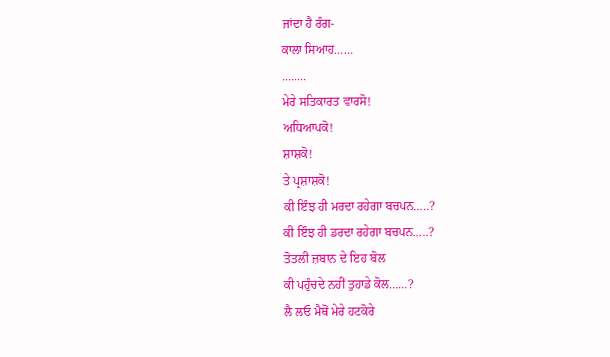ਜਾਂਦਾ ਹੈ ਰੰਗ-
ਕਾਲਾ ਸਿਆਹ……
........
ਮੇਰੇ ਸਤਿਕਾਰਤ ਵਾਰਸੋ!
ਅਧਿਆਪਕੋ!
ਸ਼ਾਸ਼ਕੋ!
ਤੇ ਪ੍ਰਸ਼ਾਸ਼ਕੋ!
ਕੀ ਇੰਝ ਹੀ ਮਰਦਾ ਰਹੇਗਾ ਬਚਪਨ…..?
ਕੀ ਇੰਝ ਹੀ ਡਰਦਾ ਰਹੇਗਾ ਬਚਪਨ…..?
ਤੋਤਲੀ ਜ਼ਬਾਨ ਦੇ ਇਹ ਬੋਲ
ਕੀ ਪਹੁੰਚਦੇ ਨਹੀਂ ਤੁਹਾਡੇ ਕੋਲ……?
ਲੈ ਲਓ ਮੈਥੋਂ ਮੇਰੇ ਹਟਕੋਰੇ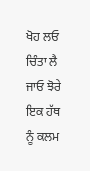ਖੋਹ ਲਓ ਚਿੰਤਾ ਲੈ ਜਾਓ ਝੋਰੇ
ਇਕ ਹੱਥ ਨੂੰ ਕਲਮ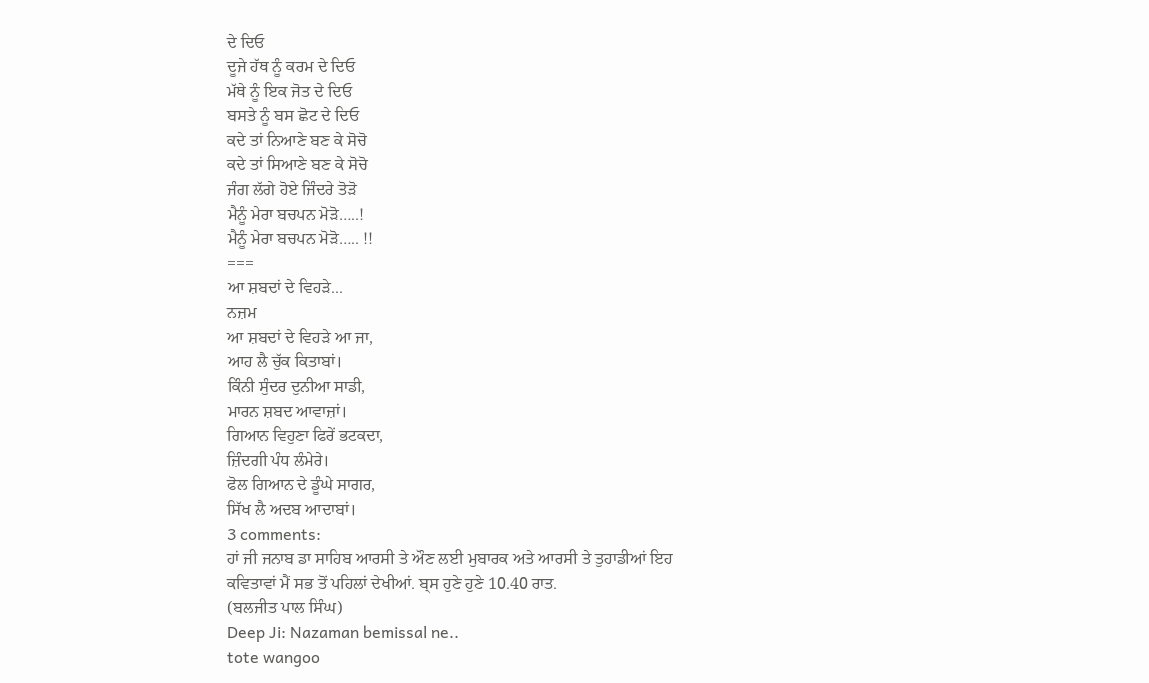ਦੇ ਦਿਓ
ਦੂਜੇ ਹੱਥ ਨੂੰ ਕਰਮ ਦੇ ਦਿਓ
ਮੱਥੇ ਨੂੰ ਇਕ ਜੋਤ ਦੇ ਦਿਓ
ਬਸਤੇ ਨੂੰ ਬਸ ਛੋਟ ਦੇ ਦਿਓ
ਕਦੇ ਤਾਂ ਨਿਆਣੇ ਬਣ ਕੇ ਸੋਚੋ
ਕਦੇ ਤਾਂ ਸਿਆਣੇ ਬਣ ਕੇ ਸੋਚੋ
ਜੰਗ ਲੱਗੇ ਹੋਏ ਜਿੰਦਰੇ ਤੋੜੋ
ਮੈਨੂੰ ਮੇਰਾ ਬਚਪਨ ਮੋੜੋ…..!
ਮੈਨੂੰ ਮੇਰਾ ਬਚਪਨ ਮੋੜੋ….. !!
===
ਆ ਸ਼ਬਦਾਂ ਦੇ ਵਿਹੜੇ...
ਨਜ਼ਮ
ਆ ਸ਼ਬਦਾਂ ਦੇ ਵਿਹੜੇ ਆ ਜਾ,
ਆਹ ਲੈ ਚੁੱਕ ਕਿਤਾਬਾਂ।
ਕਿੰਨੀ ਸੁੰਦਰ ਦੁਨੀਆ ਸਾਡੀ,
ਮਾਰਨ ਸ਼ਬਦ ਆਵਾਜ਼ਾਂ।
ਗਿਆਨ ਵਿਹੁਣਾ ਫਿਰੇਂ ਭਟਕਦਾ,
ਜ਼ਿੰਦਗੀ ਪੰਧ ਲੰਮੇਰੇ।
ਫੋਲ ਗਿਆਨ ਦੇ ਡੂੰਘੇ ਸਾਗਰ,
ਸਿੱਖ ਲੈ ਅਦਬ ਆਦਾਬਾਂ।
3 comments:
ਹਾਂ ਜੀ ਜਨਾਬ ਡਾ ਸਾਹਿਬ ਆਰਸੀ ਤੇ ਔਣ ਲਈ ਮੁਬਾਰਕ ਅਤੇ ਆਰਸੀ ਤੇ ਤੁਹਾਡੀਆਂ ਇਹ
ਕਵਿਤਾਵਾਂ ਮੈਂ ਸਭ ਤੋਂ ਪਹਿਲਾਂ ਦੇਖੀਆਂ. ਬ੍ਸ ਹੁਣੇ ਹੁਣੇ 10.40 ਰਾਤ.
(ਬਲਜੀਤ ਪਾਲ ਸਿੰਘ)
Deep Ji: Nazaman bemissal ne..
tote wangoo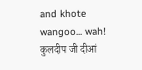and khote wangoo... wah!
कुलदीप जी दीआं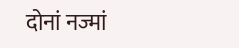दोनां नज्मां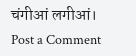चंगीआं लगीआं।
Post a Comment